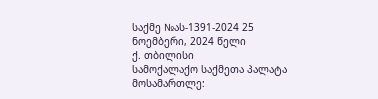საქმე №ას-1391-2024 25 ნოემბერი, 2024 წელი
ქ. თბილისი
სამოქალაქო საქმეთა პალატა
მოსამართლე: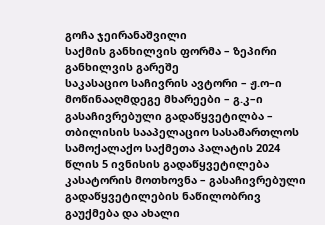გოჩა ჯეირანაშვილი
საქმის განხილვის ფორმა – ზეპირი განხილვის გარეშე
საკასაციო საჩივრის ავტორი – ჟ.ო–ი
მოწინააღმდეგე მხარეები – გ.კ–ი
გასაჩივრებული გადაწყვეტილბა – თბილისის სააპელაციო სასამართლოს სამოქალაქო საქმეთა პალატის 2024 წლის 5 ივნისის გადაწყვეტილება
კასატორის მოთხოვნა – გასაჩივრებული გადაწყვეტილების ნაწილობრივ გაუქმება და ახალი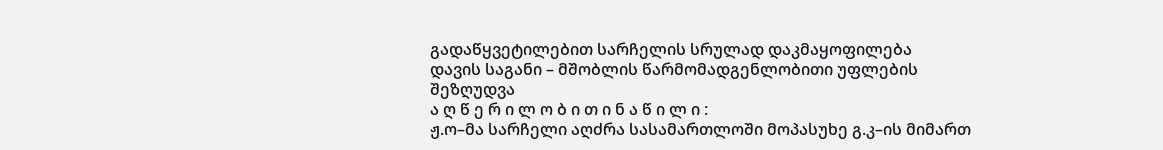გადაწყვეტილებით სარჩელის სრულად დაკმაყოფილება
დავის საგანი – მშობლის წარმომადგენლობითი უფლების შეზღუდვა
ა ღ წ ე რ ი ლ ო ბ ი თ ი ნ ა წ ი ლ ი :
ჟ.ო–მა სარჩელი აღძრა სასამართლოში მოპასუხე გ.კ–ის მიმართ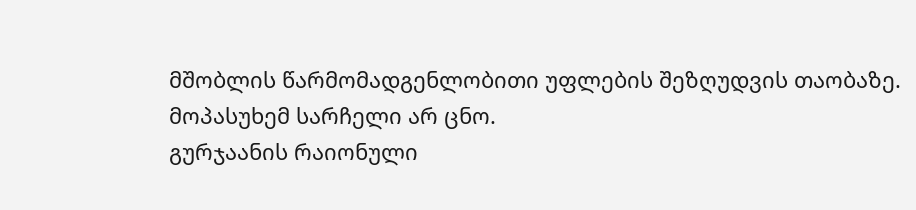მშობლის წარმომადგენლობითი უფლების შეზღუდვის თაობაზე.
მოპასუხემ სარჩელი არ ცნო.
გურჯაანის რაიონული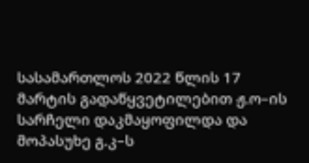სასამართლოს 2022 წლის 17 მარტის გადაწყვეტილებით ჟ.ო–ის სარჩელი დაკმაყოფილდა და მოპასუხე გ.კ–ს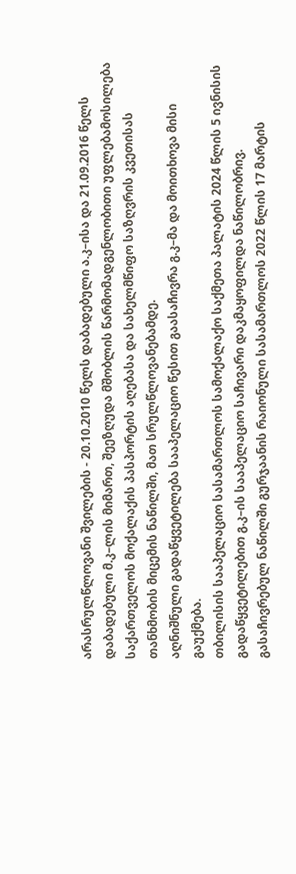არასრულწლოვანი შვილების - 20.10.2010 წელს დაბადებული ა.კ–ისა და 21.09.2016 წელს დაბადებული მ.კ–ლის მიმართ, შეეზღუდა მშობლის წარმომადგენლობითი უფლებამოსილება საქართველოს მოქალაქის პასპორტის აღებასა და სახელმწიფო საზღვრის კვეთისას თანხმობის მიცემის ნაწილში, მათ სრულწლოვანებამდე.
აღნიშნული გადაწყვეტილება სააპელაციო წესით გაასაჩივრა გ.კ–მა და მოითხოვა მისი გაუქმება.
თბილისის სააპელაციო სასამართლოს სამოქალაქო საქმეთა პალატის 2024 წლის 5 ივნისის გადაწყვეტილებით გ.კ–ის სააპელაციო საჩივარი დაკმაყოფილდა ნაწილობრივ. გასაჩივრებულ ნაწილში გურჯაანის რაიონული სასამართლოს 2022 წლის 17 მარტის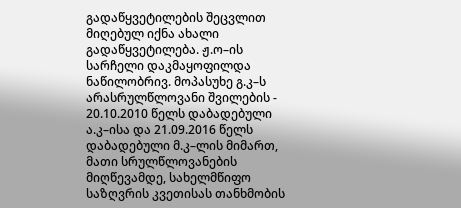გადაწყვეტილების შეცვლით მიღებულ იქნა ახალი გადაწყვეტილება. ჟ.ო–ის სარჩელი დაკმაყოფილდა ნაწილობრივ. მოპასუხე გ.კ–ს არასრულწლოვანი შვილების - 20.10.2010 წელს დაბადებული ა.კ–ისა და 21.09.2016 წელს დაბადებული მ.კ–ლის მიმართ, მათი სრულწლოვანების მიღწევამდე, სახელმწიფო საზღვრის კვეთისას თანხმობის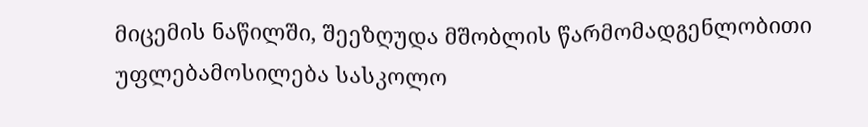მიცემის ნაწილში, შეეზღუდა მშობლის წარმომადგენლობითი უფლებამოსილება სასკოლო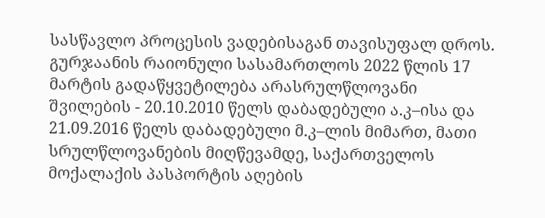სასწავლო პროცესის ვადებისაგან თავისუფალ დროს. გურჯაანის რაიონული სასამართლოს 2022 წლის 17 მარტის გადაწყვეტილება არასრულწლოვანი შვილების - 20.10.2010 წელს დაბადებული ა.კ–ისა და 21.09.2016 წელს დაბადებული მ.კ–ლის მიმართ, მათი სრულწლოვანების მიღწევამდე, საქართველოს მოქალაქის პასპორტის აღების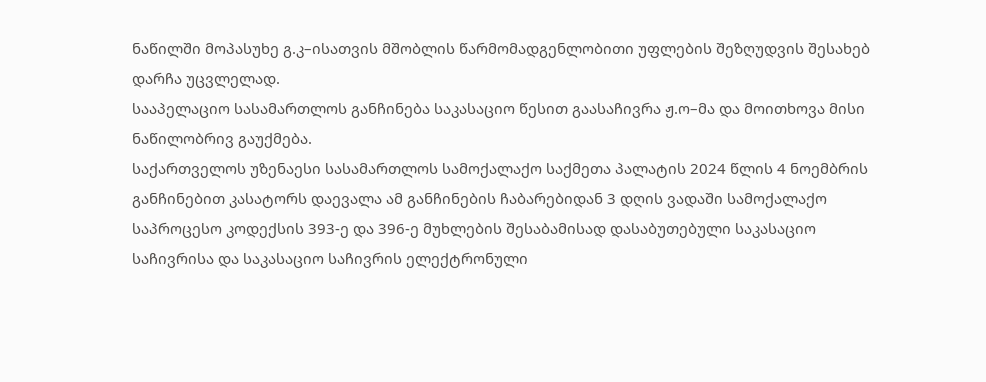ნაწილში მოპასუხე გ.კ–ისათვის მშობლის წარმომადგენლობითი უფლების შეზღუდვის შესახებ დარჩა უცვლელად.
სააპელაციო სასამართლოს განჩინება საკასაციო წესით გაასაჩივრა ჟ.ო–მა და მოითხოვა მისი ნაწილობრივ გაუქმება.
საქართველოს უზენაესი სასამართლოს სამოქალაქო საქმეთა პალატის 2024 წლის 4 ნოემბრის განჩინებით კასატორს დაევალა ამ განჩინების ჩაბარებიდან 3 დღის ვადაში სამოქალაქო საპროცესო კოდექსის 393-ე და 396-ე მუხლების შესაბამისად დასაბუთებული საკასაციო საჩივრისა და საკასაციო საჩივრის ელექტრონული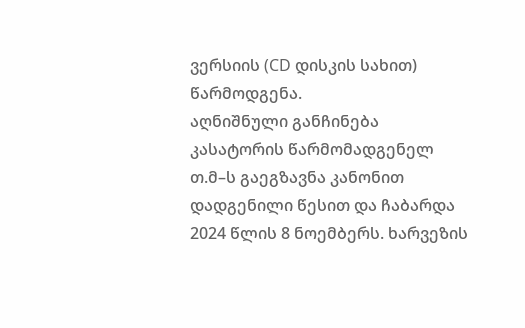ვერსიის (CD დისკის სახით) წარმოდგენა.
აღნიშნული განჩინება კასატორის წარმომადგენელ თ.მ–ს გაეგზავნა კანონით დადგენილი წესით და ჩაბარდა 2024 წლის 8 ნოემბერს. ხარვეზის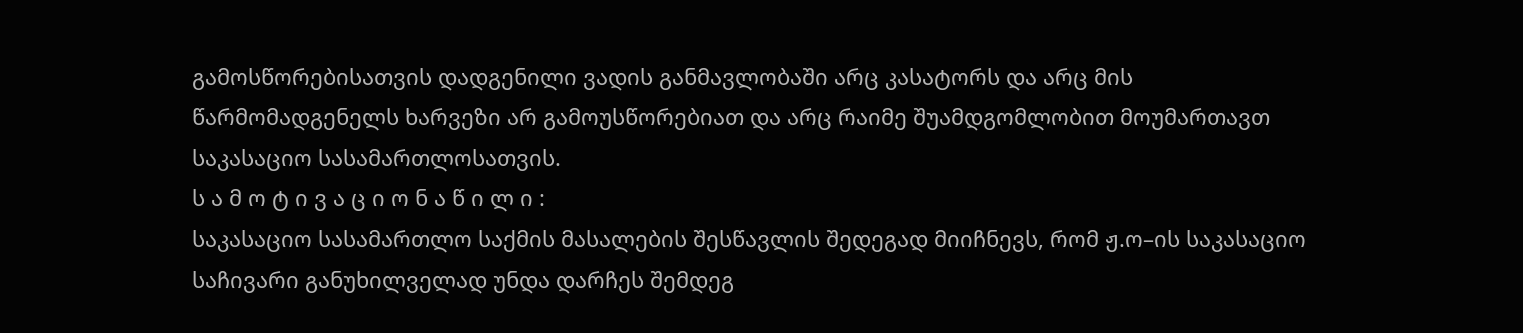გამოსწორებისათვის დადგენილი ვადის განმავლობაში არც კასატორს და არც მის წარმომადგენელს ხარვეზი არ გამოუსწორებიათ და არც რაიმე შუამდგომლობით მოუმართავთ საკასაციო სასამართლოსათვის.
ს ა მ ო ტ ი ვ ა ც ი ო ნ ა წ ი ლ ი :
საკასაციო სასამართლო საქმის მასალების შესწავლის შედეგად მიიჩნევს, რომ ჟ.ო–ის საკასაციო საჩივარი განუხილველად უნდა დარჩეს შემდეგ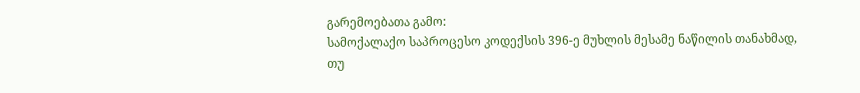გარემოებათა გამო:
სამოქალაქო საპროცესო კოდექსის 396-ე მუხლის მესამე ნაწილის თანახმად, თუ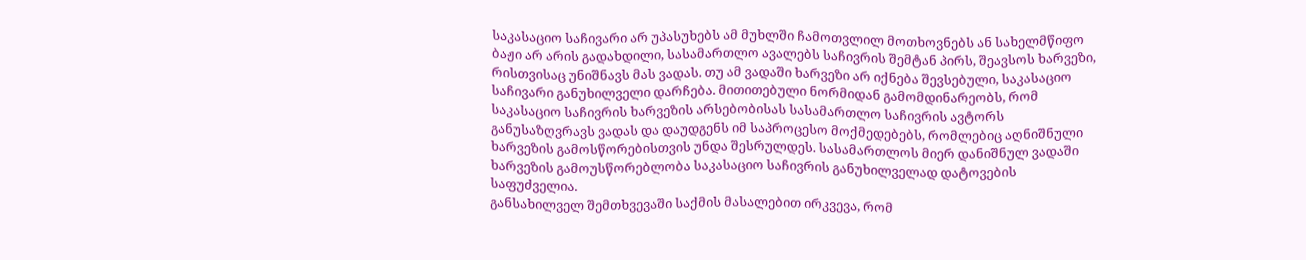საკასაციო საჩივარი არ უპასუხებს ამ მუხლში ჩამოთვლილ მოთხოვნებს ან სახელმწიფო ბაჟი არ არის გადახდილი, სასამართლო ავალებს საჩივრის შემტან პირს, შეავსოს ხარვეზი, რისთვისაც უნიშნავს მას ვადას. თუ ამ ვადაში ხარვეზი არ იქნება შევსებული, საკასაციო საჩივარი განუხილველი დარჩება. მითითებული ნორმიდან გამომდინარეობს, რომ საკასაციო საჩივრის ხარვეზის არსებობისას სასამართლო საჩივრის ავტორს განუსაზღვრავს ვადას და დაუდგენს იმ საპროცესო მოქმედებებს, რომლებიც აღნიშნული ხარვეზის გამოსწორებისთვის უნდა შესრულდეს. სასამართლოს მიერ დანიშნულ ვადაში ხარვეზის გამოუსწორებლობა საკასაციო საჩივრის განუხილველად დატოვების საფუძველია.
განსახილველ შემთხვევაში საქმის მასალებით ირკვევა, რომ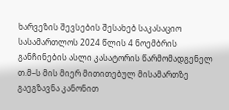ხარვეზის შევსების შესახებ საკასაციო სასამართლოს 2024 წლის 4 ნოემბრის განჩინების ასლი კასატორის წარმომადგენელ თ.მ–ს მის მიერ მითითებულ მისამართზე გაეგზავნა კანონით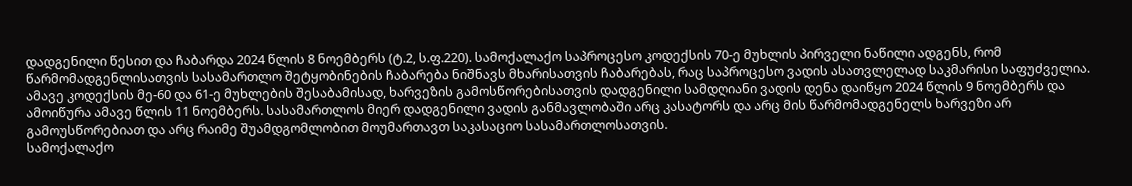დადგენილი წესით და ჩაბარდა 2024 წლის 8 ნოემბერს (ტ.2, ს.ფ.220). სამოქალაქო საპროცესო კოდექსის 70-ე მუხლის პირველი ნაწილი ადგენს, რომ წარმომადგენლისათვის სასამართლო შეტყობინების ჩაბარება ნიშნავს მხარისათვის ჩაბარებას, რაც საპროცესო ვადის ასათვლელად საკმარისი საფუძველია. ამავე კოდექსის მე-60 და 61-ე მუხლების შესაბამისად, ხარვეზის გამოსწორებისათვის დადგენილი სამდღიანი ვადის დენა დაიწყო 2024 წლის 9 ნოემბერს და ამოიწურა ამავე წლის 11 ნოემბერს. სასამართლოს მიერ დადგენილი ვადის განმავლობაში არც კასატორს და არც მის წარმომადგენელს ხარვეზი არ გამოუსწორებიათ და არც რაიმე შუამდგომლობით მოუმართავთ საკასაციო სასამართლოსათვის.
სამოქალაქო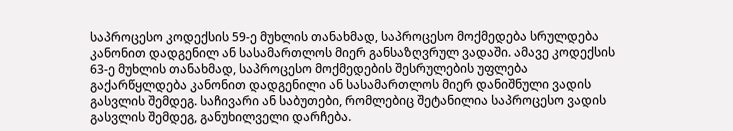საპროცესო კოდექსის 59-ე მუხლის თანახმად, საპროცესო მოქმედება სრულდება კანონით დადგენილ ან სასამართლოს მიერ განსაზღვრულ ვადაში. ამავე კოდექსის 63-ე მუხლის თანახმად, საპროცესო მოქმედების შესრულების უფლება გაქარწყლდება კანონით დადგენილი ან სასამართლოს მიერ დანიშნული ვადის გასვლის შემდეგ. საჩივარი ან საბუთები, რომლებიც შეტანილია საპროცესო ვადის გასვლის შემდეგ, განუხილველი დარჩება.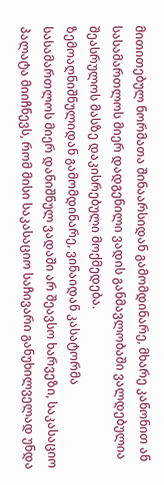მითითებულ ნორმათა შინაარსიდან გამომდინარე, მხარე კანონით ან სასამართლოს მიერ დადგენილი ვადის განმავლობაში ვალდებულია შეასრულოს მასზე დაკისრებული მოქმედება.
ზემოაღნიშნულიდან გამომდინარე, ვინაიდან კასატორმა სასამართლოს მიერ დანიშნულ ვადაში არ შეავსო ხარვეზი, საკასაციო პალატა მიიჩნევს, რომ მისი საკასაციო საჩივარი განუხილველად უნდა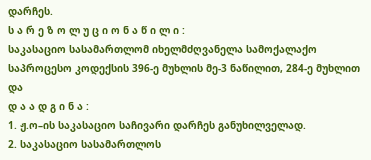დარჩეს.
ს ა რ ე ზ ო ლ უ ც ი ო ნ ა წ ი ლ ი :
საკასაციო სასამართლომ იხელმძღვანელა სამოქალაქო საპროცესო კოდექსის 396-ე მუხლის მე-3 ნაწილით, 284-ე მუხლით და
დ ა ა დ გ ი ნ ა :
1. ჟ.ო–ის საკასაციო საჩივარი დარჩეს განუხილველად.
2. საკასაციო სასამართლოს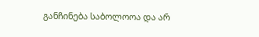განჩინება საბოლოოა და არ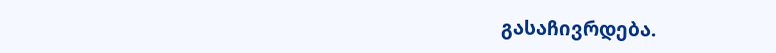გასაჩივრდება.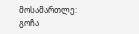მოსამართლე: გოჩა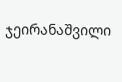ჯეირანაშვილი